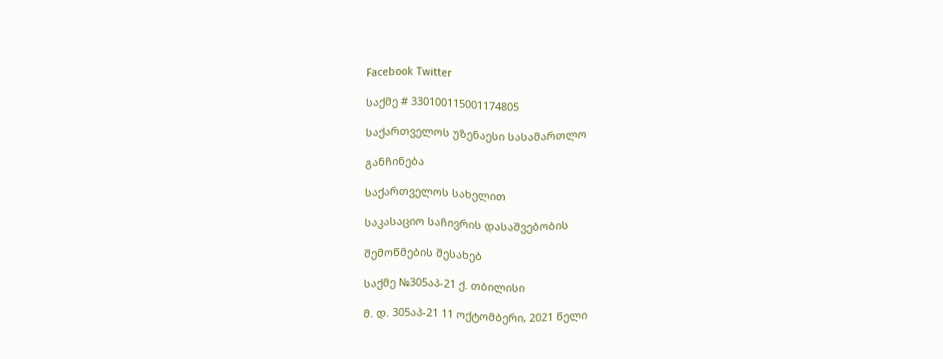Facebook Twitter

საქმე # 330100115001174805

საქართველოს უზენაესი სასამართლო

განჩინება

საქართველოს სახელით

საკასაციო საჩივრის დასაშვებობის

შემოწმების შესახებ

საქმე №305აპ-21 ქ. თბილისი

მ. დ. 305აპ-21 11 ოქტომბერი, 2021 წელი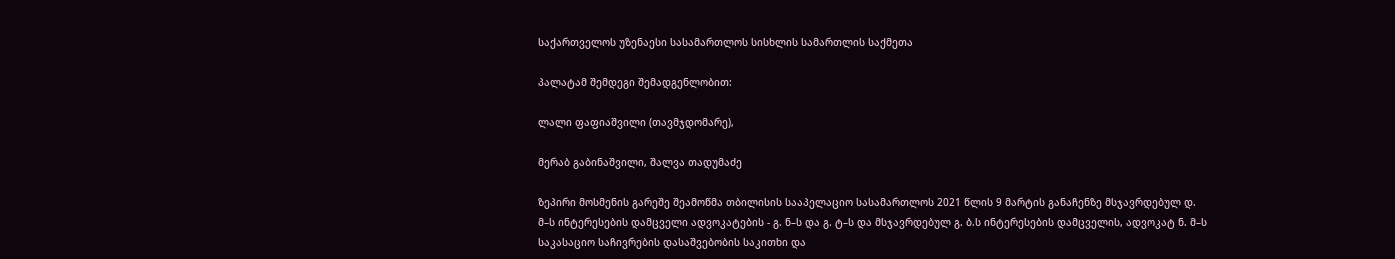საქართველოს უზენაესი სასამართლოს სისხლის სამართლის საქმეთა

პალატამ შემდეგი შემადგენლობით:

ლალი ფაფიაშვილი (თავმჯდომარე),

მერაბ გაბინაშვილი, შალვა თადუმაძე

ზეპირი მოსმენის გარეშე შეამოწმა თბილისის სააპელაციო სასამართლოს 2021 წლის 9 მარტის განაჩენზე მსჯავრდებულ დ. მ–ს ინტერესების დამცველი ადვოკატების - გ. ნ–ს და გ. ტ–ს და მსჯავრდებულ გ. ბ.ს ინტერესების დამცველის, ადვოკატ ნ. მ–ს საკასაციო საჩივრების დასაშვებობის საკითხი და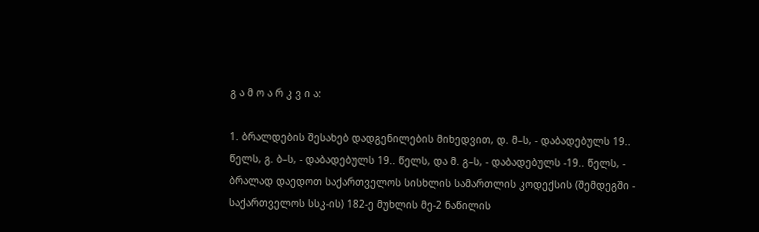გ ა მ ო ა რ კ ვ ი ა:

1. ბრალდების შესახებ დადგენილების მიხედვით, დ. მ–ს, - დაბადებულს 19.. წელს, გ. ბ–ს, - დაბადებულს 19.. წელს, და მ. გ–ს, - დაბადებულს -19.. წელს, - ბრალად დაედოთ საქართველოს სისხლის სამართლის კოდექსის (შემდეგში - საქართველოს სსკ-ის) 182-ე მუხლის მე-2 ნაწილის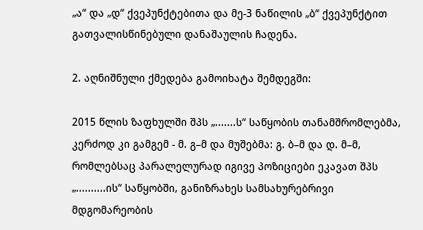„ა“ და „დ“ ქვეპუნქტებითა და მე-3 ნაწილის „ბ“ ქვეპუნქტით გათვალისწინებული დანაშაულის ჩადენა.

2. აღნიშნული ქმედება გამოიხატა შემდეგში:

2015 წლის ზაფხულში შპს „.......ს“ საწყობის თანამშრომლებმა, კერძოდ კი გამგემ - მ. გ–მ და მუშებმა: გ. ბ–მ და დ. მ–მ, რომლებსაც პარალელურად იგივე პოზიციები ეკავათ შპს „..........ის“ საწყობში, განიზრახეს სამსახურებრივი მდგომარეობის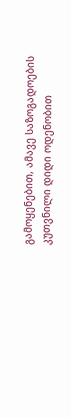გამოყენებით, ამავე საზოგადოების კუთვნილი დიდი ოდენობით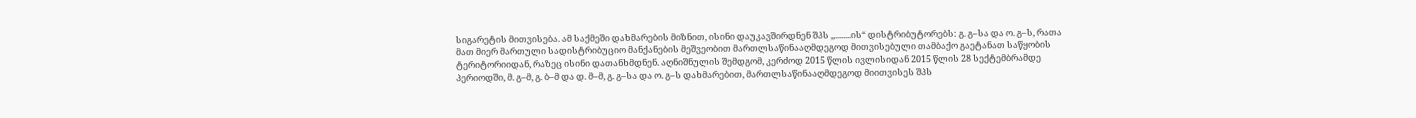სიგარეტის მითვისება. ამ საქმეში დახმარების მიზნით, ისინი დაუკავშირდნენ შპს ,,........ის“ დისტრიბუტორებს: გ. გ–სა და ო. გ–ს, რათა მათ მიერ მართული სადისტრიბუციო მანქანების მეშვეობით მართლსაწინააღმდეგოდ მითვისებული თამბაქო გაეტანათ საწყობის ტერიტორიიდან, რაზეც ისინი დათანხმდნენ. აღნიშნულის შემდგომ, კერძოდ 2015 წლის ივლისიდან 2015 წლის 28 სექტემბრამდე პერიოდში, მ. გ–მ, გ. ბ–მ და დ. მ–მ, გ. გ–სა და ო. გ–ს დახმარებით, მართლსაწინააღმდეგოდ მიითვისეს შპს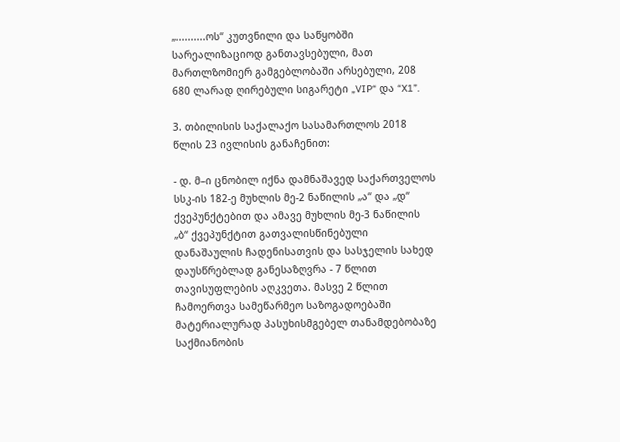„..........ოს“ კუთვნილი და საწყობში სარეალიზაციოდ განთავსებული, მათ მართლზომიერ გამგებლობაში არსებული, 208 680 ლარად ღირებული სიგარეტი „VIP“ და “X1”.

3. თბილისის საქალაქო სასამართლოს 2018 წლის 23 ივლისის განაჩენით:

- დ. მ–ი ცნობილ იქნა დამნაშავედ საქართველოს სსკ-ის 182-ე მუხლის მე-2 ნაწილის „ა“ და „დ“ ქვეპუნქტებით და ამავე მუხლის მე-3 ნაწილის „ბ“ ქვეპუნქტით გათვალისწინებული დანაშაულის ჩადენისათვის და სასჯელის სახედ დაუსწრებლად განესაზღვრა - 7 წლით თავისუფლების აღკვეთა. მასვე 2 წლით ჩამოერთვა სამეწარმეო საზოგადოებაში მატერიალურად პასუხისმგებელ თანამდებობაზე საქმიანობის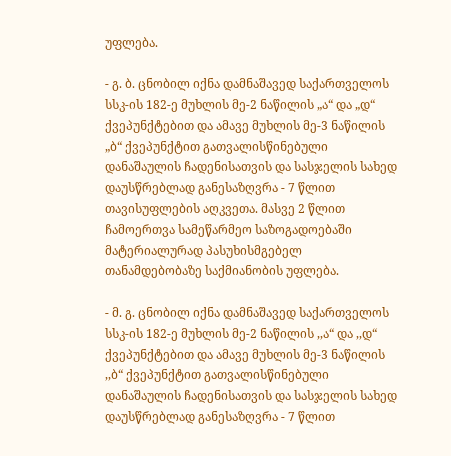უფლება.

- გ. ბ. ცნობილ იქნა დამნაშავედ საქართველოს სსკ-ის 182-ე მუხლის მე-2 ნაწილის „ა“ და „დ“ ქვეპუნქტებით და ამავე მუხლის მე-3 ნაწილის „ბ“ ქვეპუნქტით გათვალისწინებული დანაშაულის ჩადენისათვის და სასჯელის სახედ დაუსწრებლად განესაზღვრა - 7 წლით თავისუფლების აღკვეთა. მასვე 2 წლით ჩამოერთვა სამეწარმეო საზოგადოებაში მატერიალურად პასუხისმგებელ თანამდებობაზე საქმიანობის უფლება.

- მ. გ. ცნობილ იქნა დამნაშავედ საქართველოს სსკ-ის 182-ე მუხლის მე-2 ნაწილის ,,ა“ და ,,დ“ ქვეპუნქტებით და ამავე მუხლის მე-3 ნაწილის ,,ბ“ ქვეპუნქტით გათვალისწინებული დანაშაულის ჩადენისათვის და სასჯელის სახედ დაუსწრებლად განესაზღვრა - 7 წლით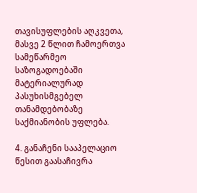თავისუფლების აღკვეთა, მასვე 2 წლით ჩამოერთვა სამეწარმეო საზოგადოებაში მატერიალურად პასუხისმგებელ თანამდებობაზე საქმიანობის უფლება.

4. განაჩენი სააპელაციო წესით გაასაჩივრა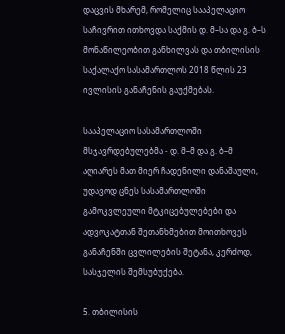დაცვის მხარემ, რომელიც სააპელაციო საჩივრით ითხოვდა საქმის დ. მ–სა და გ. ბ–ს მონაწილეობით განხილვას და თბილისის საქალაქო სასამართლოს 2018 წლის 23 ივლისის განაჩენის გაუქმებას.

სააპელაციო სასამართლოში მსჯავრდებულებმა - დ. მ–მ და გ. ბ–მ აღიარეს მათ მიერ ჩადენილი დანაშაული, უდავოდ ცნეს სასამართლოში გამოკვლეული მტკიცებულებები და ადვოკატთან შეთანხმებით მოითხოვეს განაჩენში ცვლილების შეტანა, კერძოდ, სასჯელის შემსუბუქება.

5. თბილისის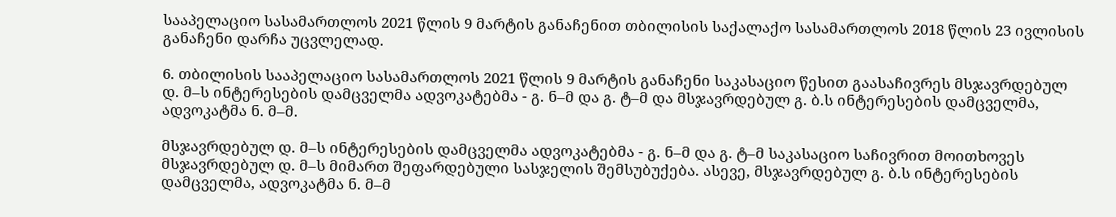სააპელაციო სასამართლოს 2021 წლის 9 მარტის განაჩენით თბილისის საქალაქო სასამართლოს 2018 წლის 23 ივლისის განაჩენი დარჩა უცვლელად.

6. თბილისის სააპელაციო სასამართლოს 2021 წლის 9 მარტის განაჩენი საკასაციო წესით გაასაჩივრეს მსჯავრდებულ დ. მ–ს ინტერესების დამცველმა ადვოკატებმა - გ. ნ–მ და გ. ტ–მ და მსჯავრდებულ გ. ბ.ს ინტერესების დამცველმა, ადვოკატმა ნ. მ–მ.

მსჯავრდებულ დ. მ–ს ინტერესების დამცველმა ადვოკატებმა - გ. ნ–მ და გ. ტ–მ საკასაციო საჩივრით მოითხოვეს მსჯავრდებულ დ. მ–ს მიმართ შეფარდებული სასჯელის შემსუბუქება. ასევე, მსჯავრდებულ გ. ბ.ს ინტერესების დამცველმა, ადვოკატმა ნ. მ–მ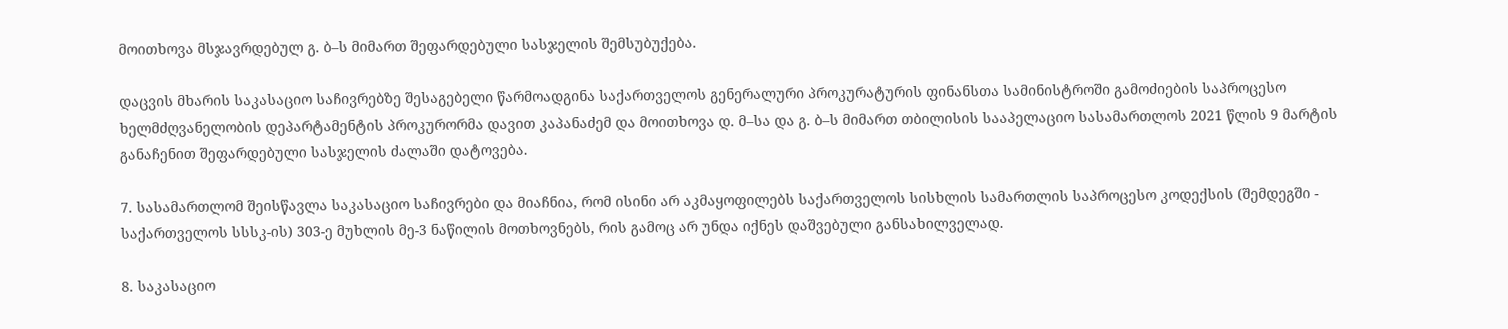მოითხოვა მსჯავრდებულ გ. ბ–ს მიმართ შეფარდებული სასჯელის შემსუბუქება.

დაცვის მხარის საკასაციო საჩივრებზე შესაგებელი წარმოადგინა საქართველოს გენერალური პროკურატურის ფინანსთა სამინისტროში გამოძიების საპროცესო ხელმძღვანელობის დეპარტამენტის პროკურორმა დავით კაპანაძემ და მოითხოვა დ. მ–სა და გ. ბ–ს მიმართ თბილისის სააპელაციო სასამართლოს 2021 წლის 9 მარტის განაჩენით შეფარდებული სასჯელის ძალაში დატოვება.

7. სასამართლომ შეისწავლა საკასაციო საჩივრები და მიაჩნია, რომ ისინი არ აკმაყოფილებს საქართველოს სისხლის სამართლის საპროცესო კოდექსის (შემდეგში - საქართველოს სსსკ-ის) 303-ე მუხლის მე-3 ნაწილის მოთხოვნებს, რის გამოც არ უნდა იქნეს დაშვებული განსახილველად.

8. საკასაციო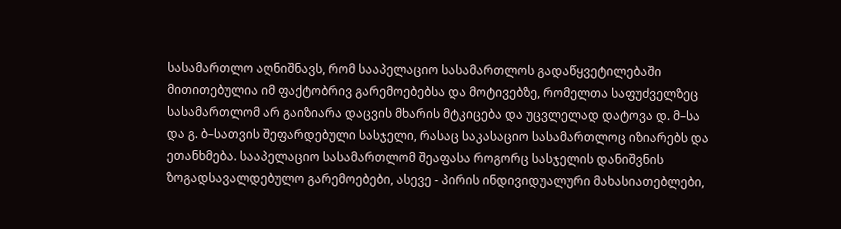სასამართლო აღნიშნავს, რომ სააპელაციო სასამართლოს გადაწყვეტილებაში მითითებულია იმ ფაქტობრივ გარემოებებსა და მოტივებზე, რომელთა საფუძველზეც სასამართლომ არ გაიზიარა დაცვის მხარის მტკიცება და უცვლელად დატოვა დ. მ–სა და გ. ბ–სათვის შეფარდებული სასჯელი, რასაც საკასაციო სასამართლოც იზიარებს და ეთანხმება. სააპელაციო სასამართლომ შეაფასა როგორც სასჯელის დანიშვნის ზოგადსავალდებულო გარემოებები, ასევე - პირის ინდივიდუალური მახასიათებლები,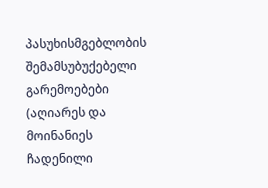პასუხისმგებლობის შემამსუბუქებელი გარემოებები (აღიარეს და მოინანიეს ჩადენილი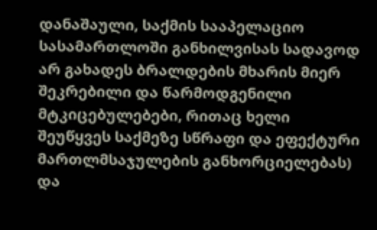დანაშაული, საქმის სააპელაციო სასამართლოში განხილვისას სადავოდ არ გახადეს ბრალდების მხარის მიერ შეკრებილი და წარმოდგენილი მტკიცებულებები, რითაც ხელი შეუწყვეს საქმეზე სწრაფი და ეფექტური მართლმსაჯულების განხორციელებას) და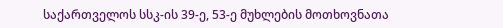საქართველოს სსკ-ის 39-ე, 53-ე მუხლების მოთხოვნათა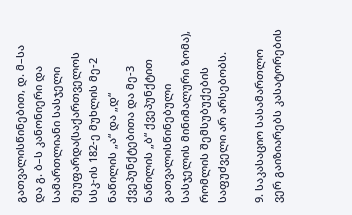გათვალისწინებით, დ. მ–სა და გ. ბ–ს კანონიერი და სამართლიანი სასჯელი შეუფარდა(საქართველოს სსკ-ის 182-ე მუხლის მე-2 ნაწილის „ა“ და „დ“ ქვეპუნქტებითა და მე-3 ნაწილის „ბ“ ქვეპუნქტით გათვალისწინებული სასჯელის მინიმალური ზომა), რომლის შემსუბუქების საფუძველი არ არსებობს.

9. საკასაციო სასამართლო ვერ გაიზიარებს კასატორების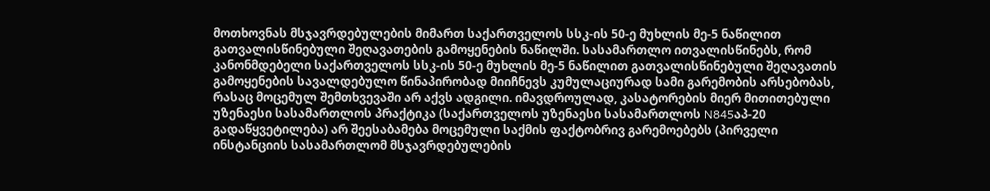მოთხოვნას მსჯავრდებულების მიმართ საქართველოს სსკ-ის 50-ე მუხლის მე-5 ნაწილით გათვალისწინებული შეღავათების გამოყენების ნაწილში. სასამართლო ითვალისწინებს, რომ კანონმდებელი საქართველოს სსკ-ის 50-ე მუხლის მე-5 ნაწილით გათვალისწინებული შეღავათის გამოყენების სავალდებულო წინაპირობად მიიჩნევს კუმულაციურად სამი გარემობის არსებობას, რასაც მოცემულ შემთხვევაში არ აქვს ადგილი. იმავდროულად, კასატორების მიერ მითითებული უზენაესი სასამართლოს პრაქტიკა (საქართველოს უზენაესი სასამართლოს N845აპ-20 გადაწყვეტილება) არ შეესაბამება მოცემული საქმის ფაქტობრივ გარემოებებს (პირველი ინსტანციის სასამართლომ მსჯავრდებულების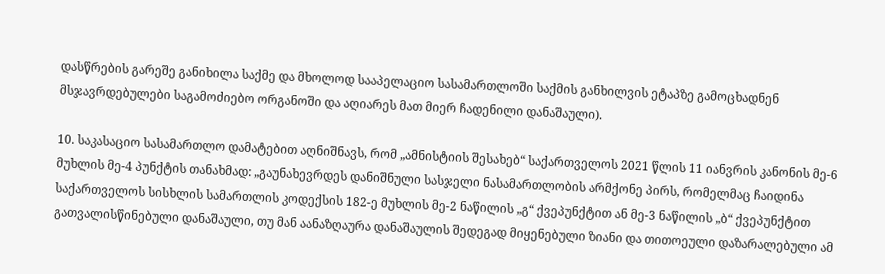დასწრების გარეშე განიხილა საქმე და მხოლოდ სააპელაციო სასამართლოში საქმის განხილვის ეტაპზე გამოცხადნენ მსჯავრდებულები საგამოძიებო ორგანოში და აღიარეს მათ მიერ ჩადენილი დანაშაული).

10. საკასაციო სასამართლო დამატებით აღნიშნავს, რომ „ამნისტიის შესახებ“ საქართველოს 2021 წლის 11 იანვრის კანონის მე-6 მუხლის მე-4 პუნქტის თანახმად: „გაუნახევრდეს დანიშნული სასჯელი ნასამართლობის არმქონე პირს, რომელმაც ჩაიდინა საქართველოს სისხლის სამართლის კოდექსის 182-ე მუხლის მე-2 ნაწილის „გ“ ქვეპუნქტით ან მე-3 ნაწილის „ბ“ ქვეპუნქტით გათვალისწინებული დანაშაული, თუ მან აანაზღაურა დანაშაულის შედეგად მიყენებული ზიანი და თითოეული დაზარალებული ამ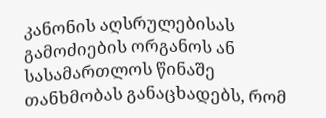კანონის აღსრულებისას გამოძიების ორგანოს ან სასამართლოს წინაშე თანხმობას განაცხადებს, რომ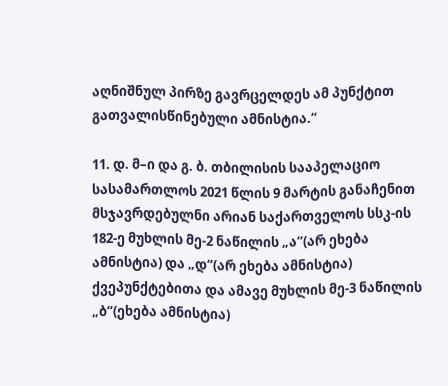აღნიშნულ პირზე გავრცელდეს ამ პუნქტით გათვალისწინებული ამნისტია.“

11. დ. მ–ი და გ. ბ. თბილისის სააპელაციო სასამართლოს 2021 წლის 9 მარტის განაჩენით მსჯავრდებულნი არიან საქართველოს სსკ-ის 182-ე მუხლის მე-2 ნაწილის „ა“(არ ეხება ამნისტია) და „დ“(არ ეხება ამნისტია) ქვეპუნქტებითა და ამავე მუხლის მე-3 ნაწილის „ბ“(ეხება ამნისტია)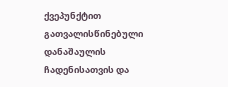ქვეპუნქტით გათვალისწინებული დანაშაულის ჩადენისათვის და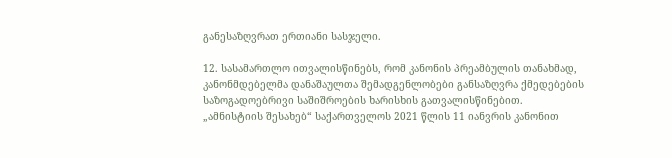განესაზღვრათ ერთიანი სასჯელი.

12. სასამართლო ითვალისწინებს, რომ კანონის პრეამბულის თანახმად, კანონმდებელმა დანაშაულთა შემადგენლობები განსაზღვრა ქმედებების საზოგადოებრივი საშიშროების ხარისხის გათვალისწინებით. „ამნისტიის შესახებ“ საქართველოს 2021 წლის 11 იანვრის კანონით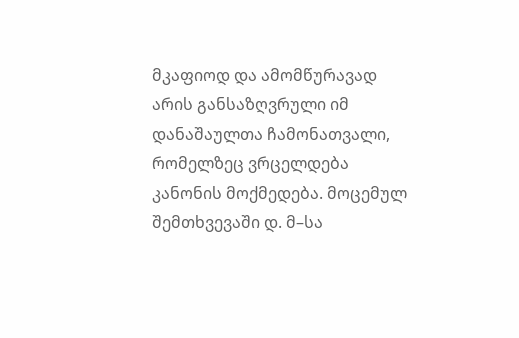მკაფიოდ და ამომწურავად არის განსაზღვრული იმ დანაშაულთა ჩამონათვალი, რომელზეც ვრცელდება კანონის მოქმედება. მოცემულ შემთხვევაში დ. მ–სა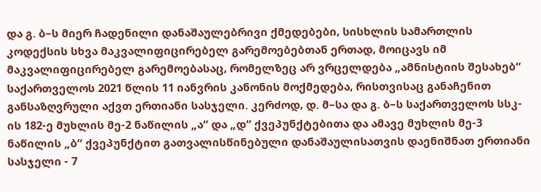და გ. ბ–ს მიერ ჩადენილი დანაშაულებრივი ქმედებები, სისხლის სამართლის კოდექსის სხვა მაკვალიფიცირებელ გარემოებებთან ერთად, მოიცავს იმ მაკვალიფიცირებელ გარემოებასაც, რომელზეც არ ვრცელდება „ამნისტიის შესახებ“ საქართველოს 2021 წლის 11 იანვრის კანონის მოქმედება, რისთვისაც განაჩენით განსაზღვრული აქვთ ერთიანი სასჯელი. კერძოდ, დ. მ–სა და გ. ბ–ს საქართველოს სსკ-ის 182-ე მუხლის მე-2 ნაწილის „ა“ და „დ“ ქვეპუნქტებითა და ამავე მუხლის მე-3 ნაწილის „ბ“ ქვეპუნქტით გათვალისწინებული დანაშაულისათვის დაენიშნათ ერთიანი სასჯელი - 7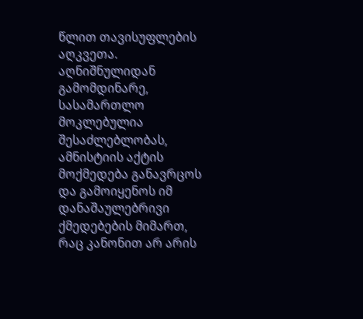წლით თავისუფლების აღკვეთა. აღნიშნულიდან გამომდინარე, სასამართლო მოკლებულია შესაძლებლობას, ამნისტიის აქტის მოქმედება განავრცოს და გამოიყენოს იმ დანაშაულებრივი ქმედებების მიმართ, რაც კანონით არ არის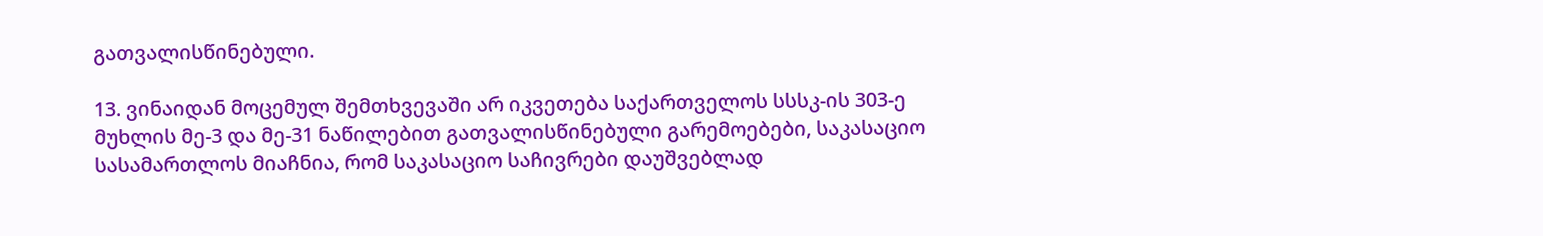გათვალისწინებული.

13. ვინაიდან მოცემულ შემთხვევაში არ იკვეთება საქართველოს სსსკ-ის 303-ე მუხლის მე-3 და მე-31 ნაწილებით გათვალისწინებული გარემოებები, საკასაციო სასამართლოს მიაჩნია, რომ საკასაციო საჩივრები დაუშვებლად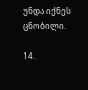უნდა იქნეს ცნობილი.

14.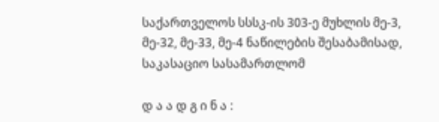საქართველოს სსსკ-ის 303-ე მუხლის მე-3, მე-32, მე-33, მე-4 ნაწილების შესაბამისად, საკასაციო სასამართლომ

დ ა ა დ გ ი ნ ა :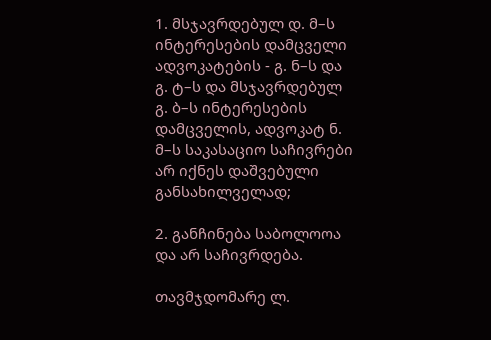1. მსჯავრდებულ დ. მ–ს ინტერესების დამცველი ადვოკატების - გ. ნ–ს და გ. ტ–ს და მსჯავრდებულ გ. ბ–ს ინტერესების დამცველის, ადვოკატ ნ. მ–ს საკასაციო საჩივრები არ იქნეს დაშვებული განსახილველად;

2. განჩინება საბოლოოა და არ საჩივრდება.

თავმჯდომარე ლ.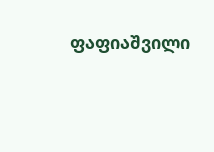ფაფიაშვილი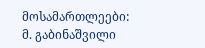მოსამართლეები: მ. გაბინაშვილი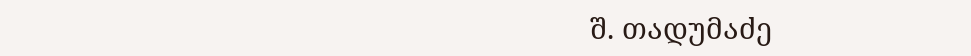შ. თადუმაძე